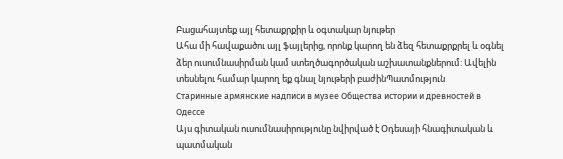Բացահայտեք այլ հետաքրքիր և օգտակար նյութեր
Ահա մի հավաքածու այլ ֆայլերից, որոնք կարող են ձեզ հետաքրքրել և օգնել ձեր ուսումնասիրման կամ ստեղծագործական աշխատանքներում: Ավելին տեսնելու համար կարող եք գնալ նյութերի բաժինՊատմություն
Старинные армянские надписи в музее Общества истории и древностей в Одессе
Այս գիտական ուսումնասիրությունը նվիրված է Օդեսայի հնագիտական և պատմական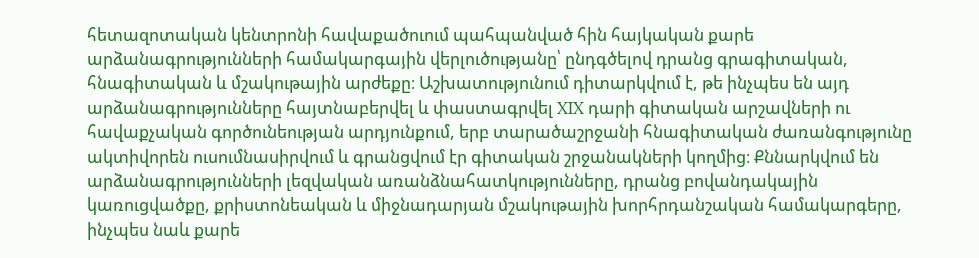հետազոտական կենտրոնի հավաքածուում պահպանված հին հայկական քարե արձանագրությունների համակարգային վերլուծությանը՝ ընդգծելով դրանց գրագիտական, հնագիտական և մշակութային արժեքը։ Աշխատությունում դիտարկվում է, թե ինչպես են այդ արձանագրությունները հայտնաբերվել և փաստագրվել XIX դարի գիտական արշավների ու հավաքչական գործունեության արդյունքում, երբ տարածաշրջանի հնագիտական ժառանգությունը ակտիվորեն ուսումնասիրվում և գրանցվում էր գիտական շրջանակների կողմից։ Քննարկվում են արձանագրությունների լեզվական առանձնահատկությունները, դրանց բովանդակային կառուցվածքը, քրիստոնեական և միջնադարյան մշակութային խորհրդանշական համակարգերը, ինչպես նաև քարե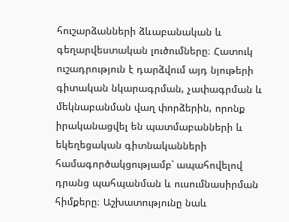հուշարձանների ձևաբանական և գեղարվեստական լուծումները։ Հատուկ ուշադրություն է դարձվում այդ նյութերի գիտական նկարագրման, չափագրման և մեկնաբանման վաղ փորձերին, որոնք իրականացվել են պատմաբանների և եկեղեցական գիտնականների համագործակցությամբ՝ ապահովելով դրանց պահպանման և ուսումնասիրման հիմքերը։ Աշխատությունը նաև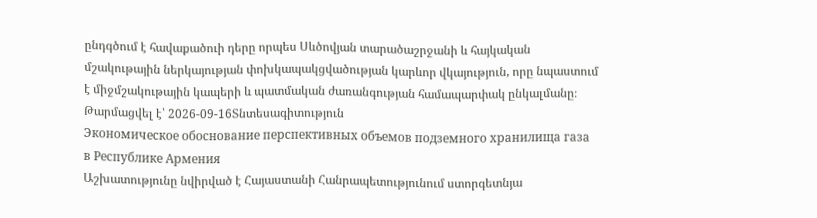ընդգծում է հավաքածուի դերը որպես Սևծովյան տարածաշրջանի և հայկական մշակութային ներկայության փոխկապակցվածության կարևոր վկայություն, որը նպաստում է միջմշակութային կապերի և պատմական ժառանգության համապարփակ ընկալմանը։
Թարմացվել է՝ 2026-09-16Տնտեսագիտություն
Экономическое обоснование перспективных объемов подземного хранилища газа в Республике Армения
Աշխատությունը նվիրված է Հայաստանի Հանրապետությունում ստորգետնյա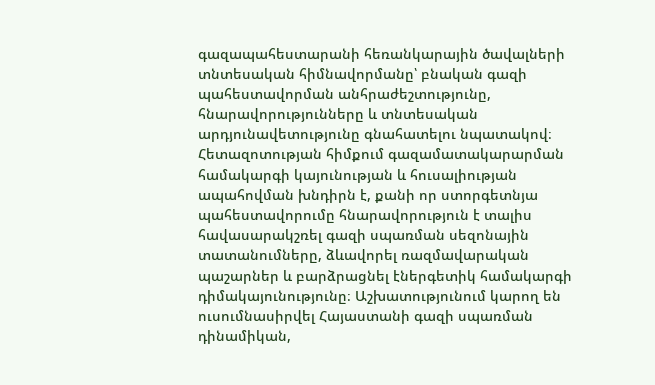գազապահեստարանի հեռանկարային ծավալների տնտեսական հիմնավորմանը՝ բնական գազի պահեստավորման անհրաժեշտությունը, հնարավորությունները և տնտեսական արդյունավետությունը գնահատելու նպատակով։ Հետազոտության հիմքում գազամատակարարման համակարգի կայունության և հուսալիության ապահովման խնդիրն է, քանի որ ստորգետնյա պահեստավորումը հնարավորություն է տալիս հավասարակշռել գազի սպառման սեզոնային տատանումները, ձևավորել ռազմավարական պաշարներ և բարձրացնել էներգետիկ համակարգի դիմակայունությունը։ Աշխատությունում կարող են ուսումնասիրվել Հայաստանի գազի սպառման դինամիկան,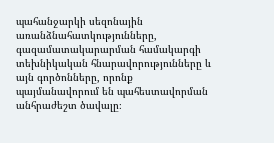պահանջարկի սեզոնային առանձնահատկությունները, գազամատակարարման համակարգի տեխնիկական հնարավորությունները և այն գործոնները, որոնք պայմանավորում են պահեստավորման անհրաժեշտ ծավալը։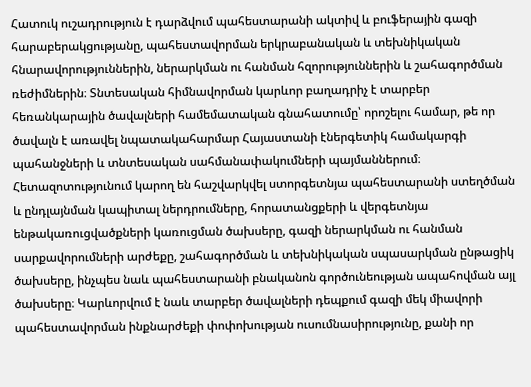Հատուկ ուշադրություն է դարձվում պահեստարանի ակտիվ և բուֆերային գազի հարաբերակցությանը, պահեստավորման երկրաբանական և տեխնիկական հնարավորություններին, ներարկման ու հանման հզորություններին և շահագործման ռեժիմներին։ Տնտեսական հիմնավորման կարևոր բաղադրիչ է տարբեր հեռանկարային ծավալների համեմատական գնահատումը՝ որոշելու համար, թե որ ծավալն է առավել նպատակահարմար Հայաստանի էներգետիկ համակարգի պահանջների և տնտեսական սահմանափակումների պայմաններում։ Հետազոտությունում կարող են հաշվարկվել ստորգետնյա պահեստարանի ստեղծման և ընդլայնման կապիտալ ներդրումները, հորատանցքերի և վերգետնյա ենթակառուցվածքների կառուցման ծախսերը, գազի ներարկման ու հանման սարքավորումների արժեքը, շահագործման և տեխնիկական սպասարկման ընթացիկ ծախսերը, ինչպես նաև պահեստարանի բնականոն գործունեության ապահովման այլ ծախսերը։ Կարևորվում է նաև տարբեր ծավալների դեպքում գազի մեկ միավորի պահեստավորման ինքնարժեքի փոփոխության ուսումնասիրությունը, քանի որ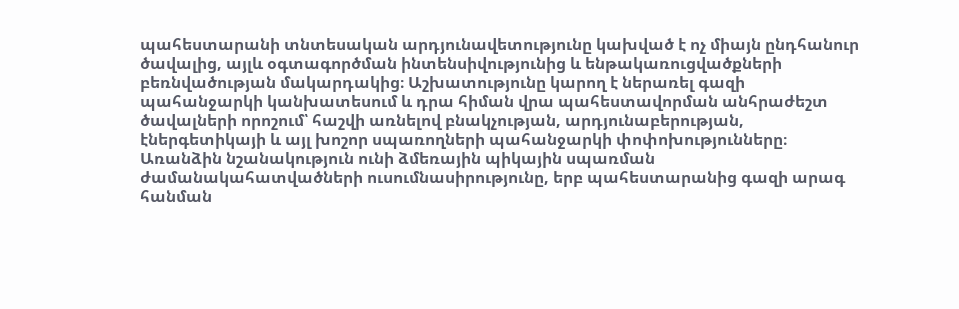պահեստարանի տնտեսական արդյունավետությունը կախված է ոչ միայն ընդհանուր ծավալից, այլև օգտագործման ինտենսիվությունից և ենթակառուցվածքների բեռնվածության մակարդակից։ Աշխատությունը կարող է ներառել գազի պահանջարկի կանխատեսում և դրա հիման վրա պահեստավորման անհրաժեշտ ծավալների որոշում՝ հաշվի առնելով բնակչության, արդյունաբերության, էներգետիկայի և այլ խոշոր սպառողների պահանջարկի փոփոխությունները։ Առանձին նշանակություն ունի ձմեռային պիկային սպառման ժամանակահատվածների ուսումնասիրությունը, երբ պահեստարանից գազի արագ հանման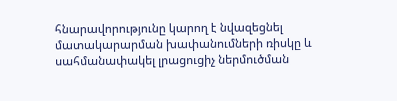հնարավորությունը կարող է նվազեցնել մատակարարման խափանումների ռիսկը և սահմանափակել լրացուցիչ ներմուծման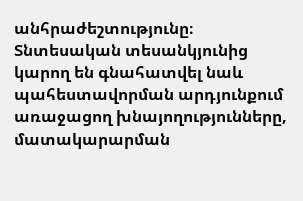անհրաժեշտությունը։ Տնտեսական տեսանկյունից կարող են գնահատվել նաև պահեստավորման արդյունքում առաջացող խնայողությունները, մատակարարման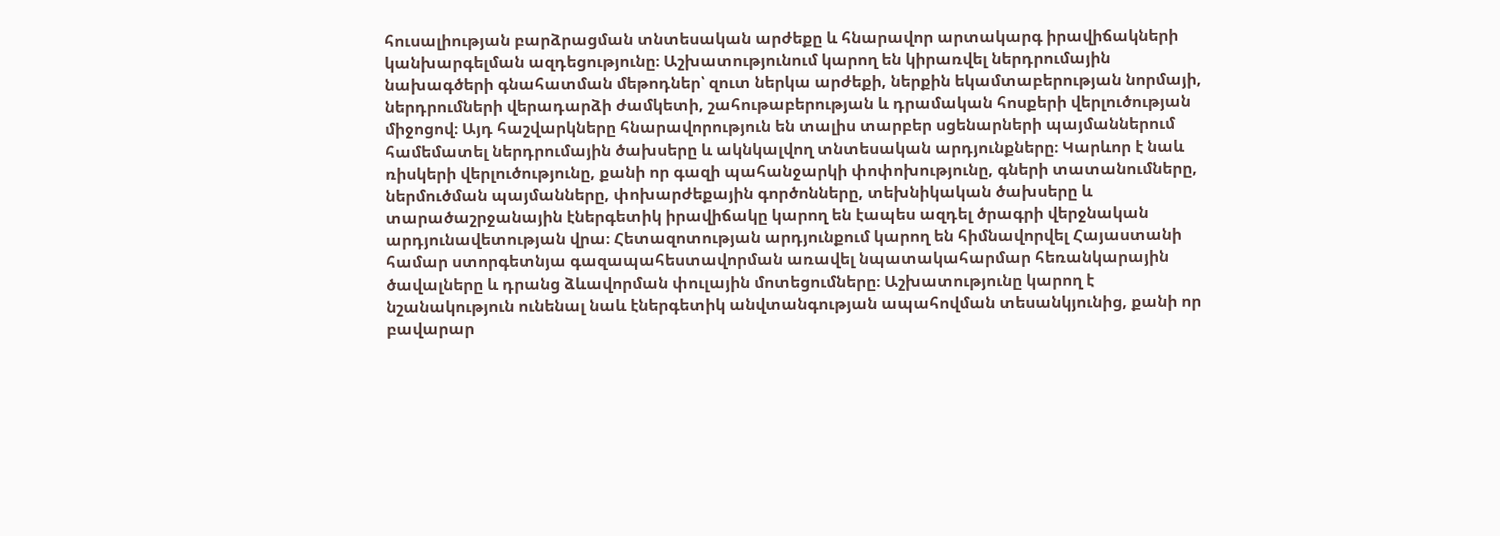հուսալիության բարձրացման տնտեսական արժեքը և հնարավոր արտակարգ իրավիճակների կանխարգելման ազդեցությունը։ Աշխատությունում կարող են կիրառվել ներդրումային նախագծերի գնահատման մեթոդներ՝ զուտ ներկա արժեքի, ներքին եկամտաբերության նորմայի, ներդրումների վերադարձի ժամկետի, շահութաբերության և դրամական հոսքերի վերլուծության միջոցով։ Այդ հաշվարկները հնարավորություն են տալիս տարբեր սցենարների պայմաններում համեմատել ներդրումային ծախսերը և ակնկալվող տնտեսական արդյունքները։ Կարևոր է նաև ռիսկերի վերլուծությունը, քանի որ գազի պահանջարկի փոփոխությունը, գների տատանումները, ներմուծման պայմանները, փոխարժեքային գործոնները, տեխնիկական ծախսերը և տարածաշրջանային էներգետիկ իրավիճակը կարող են էապես ազդել ծրագրի վերջնական արդյունավետության վրա։ Հետազոտության արդյունքում կարող են հիմնավորվել Հայաստանի համար ստորգետնյա գազապահեստավորման առավել նպատակահարմար հեռանկարային ծավալները և դրանց ձևավորման փուլային մոտեցումները։ Աշխատությունը կարող է նշանակություն ունենալ նաև էներգետիկ անվտանգության ապահովման տեսանկյունից, քանի որ բավարար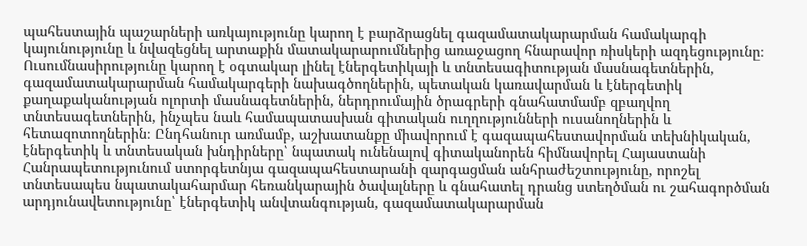պահեստային պաշարների առկայությունը կարող է բարձրացնել գազամատակարարման համակարգի կայունությունը և նվազեցնել արտաքին մատակարարումներից առաջացող հնարավոր ռիսկերի ազդեցությունը։ Ուսումնասիրությունը կարող է օգտակար լինել էներգետիկայի և տնտեսագիտության մասնագետներին, գազամատակարարման համակարգերի նախագծողներին, պետական կառավարման և էներգետիկ քաղաքականության ոլորտի մասնագետներին, ներդրումային ծրագրերի գնահատմամբ զբաղվող տնտեսագետներին, ինչպես նաև համապատասխան գիտական ուղղությունների ուսանողներին և հետազոտողներին։ Ընդհանուր առմամբ, աշխատանքը միավորում է գազապահեստավորման տեխնիկական, էներգետիկ և տնտեսական խնդիրները՝ նպատակ ունենալով գիտականորեն հիմնավորել Հայաստանի Հանրապետությունում ստորգետնյա գազապահեստարանի զարգացման անհրաժեշտությունը, որոշել տնտեսապես նպատակահարմար հեռանկարային ծավալները և գնահատել դրանց ստեղծման ու շահագործման արդյունավետությունը՝ էներգետիկ անվտանգության, գազամատակարարման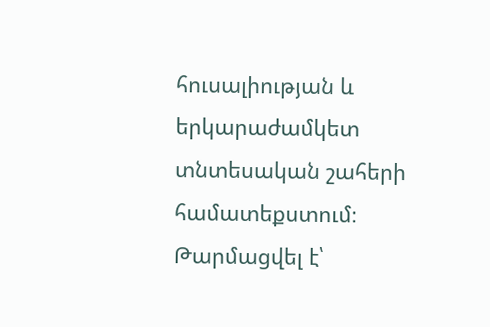հուսալիության և երկարաժամկետ տնտեսական շահերի համատեքստում։
Թարմացվել է՝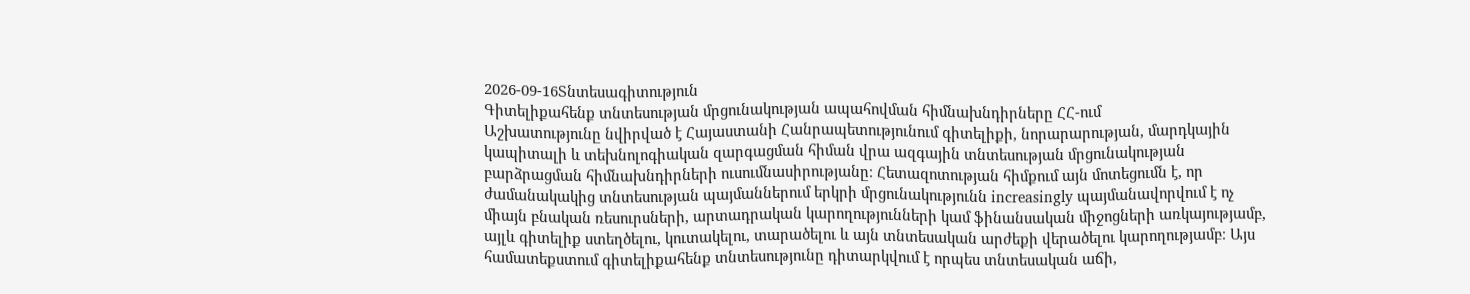2026-09-16Տնտեսագիտություն
Գիտելիքահենք տնտեսության մրցունակության ապահովման հիմնախնդիրները ՀՀ-ում
Աշխատությունը նվիրված է Հայաստանի Հանրապետությունում գիտելիքի, նորարարության, մարդկային կապիտալի և տեխնոլոգիական զարգացման հիման վրա ազգային տնտեսության մրցունակության բարձրացման հիմնախնդիրների ուսումնասիրությանը։ Հետազոտության հիմքում այն մոտեցումն է, որ ժամանակակից տնտեսության պայմաններում երկրի մրցունակությունն increasingly պայմանավորվում է ոչ միայն բնական ռեսուրսների, արտադրական կարողությունների կամ ֆինանսական միջոցների առկայությամբ, այլև գիտելիք ստեղծելու, կուտակելու, տարածելու և այն տնտեսական արժեքի վերածելու կարողությամբ։ Այս համատեքստում գիտելիքահենք տնտեսությունը դիտարկվում է որպես տնտեսական աճի,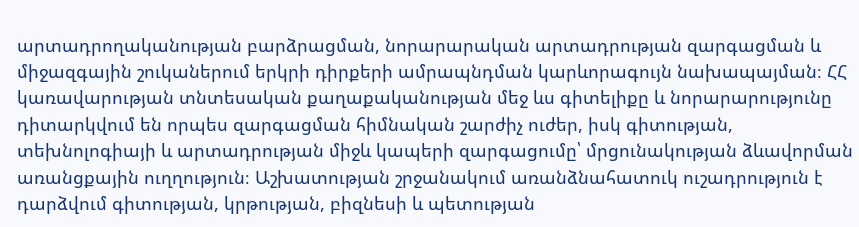արտադրողականության բարձրացման, նորարարական արտադրության զարգացման և միջազգային շուկաներում երկրի դիրքերի ամրապնդման կարևորագույն նախապայման։ ՀՀ կառավարության տնտեսական քաղաքականության մեջ ևս գիտելիքը և նորարարությունը դիտարկվում են որպես զարգացման հիմնական շարժիչ ուժեր, իսկ գիտության, տեխնոլոգիայի և արտադրության միջև կապերի զարգացումը՝ մրցունակության ձևավորման առանցքային ուղղություն։ Աշխատության շրջանակում առանձնահատուկ ուշադրություն է դարձվում գիտության, կրթության, բիզնեսի և պետության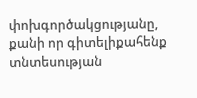փոխգործակցությանը, քանի որ գիտելիքահենք տնտեսության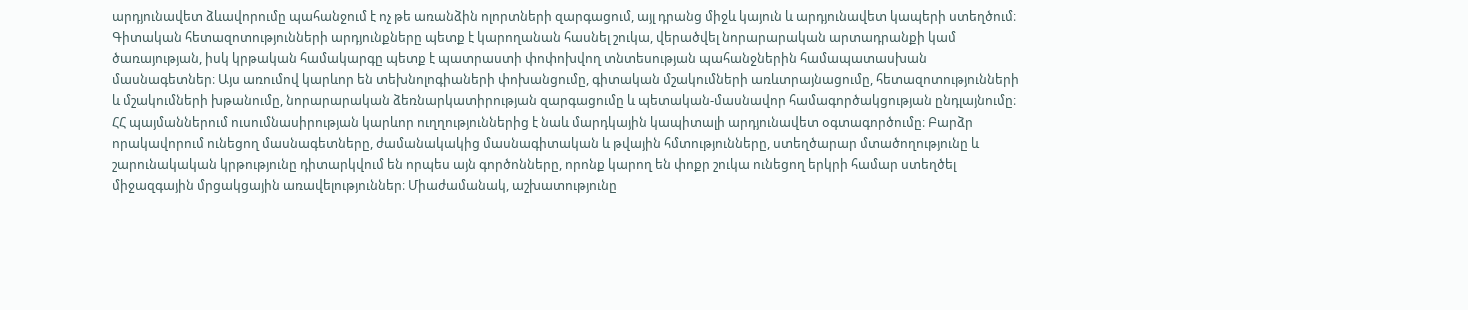արդյունավետ ձևավորումը պահանջում է ոչ թե առանձին ոլորտների զարգացում, այլ դրանց միջև կայուն և արդյունավետ կապերի ստեղծում։ Գիտական հետազոտությունների արդյունքները պետք է կարողանան հասնել շուկա, վերածվել նորարարական արտադրանքի կամ ծառայության, իսկ կրթական համակարգը պետք է պատրաստի փոփոխվող տնտեսության պահանջներին համապատասխան մասնագետներ։ Այս առումով կարևոր են տեխնոլոգիաների փոխանցումը, գիտական մշակումների առևտրայնացումը, հետազոտությունների և մշակումների խթանումը, նորարարական ձեռնարկատիրության զարգացումը և պետական-մասնավոր համագործակցության ընդլայնումը։ ՀՀ պայմաններում ուսումնասիրության կարևոր ուղղություններից է նաև մարդկային կապիտալի արդյունավետ օգտագործումը։ Բարձր որակավորում ունեցող մասնագետները, ժամանակակից մասնագիտական և թվային հմտությունները, ստեղծարար մտածողությունը և շարունակական կրթությունը դիտարկվում են որպես այն գործոնները, որոնք կարող են փոքր շուկա ունեցող երկրի համար ստեղծել միջազգային մրցակցային առավելություններ։ Միաժամանակ, աշխատությունը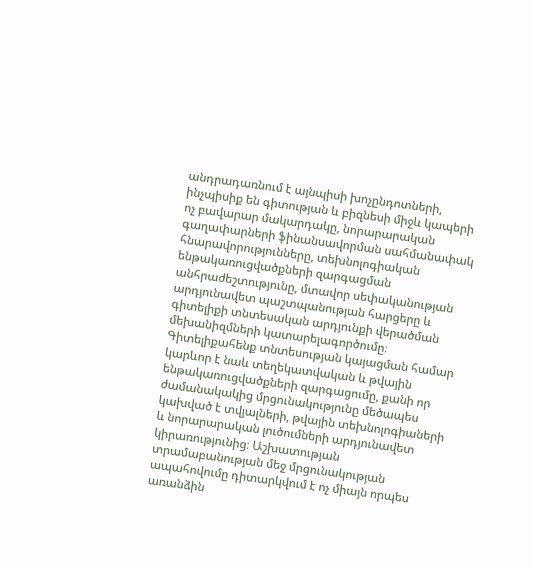անդրադառնում է այնպիսի խոչընդոտների, ինչպիսիք են գիտության և բիզնեսի միջև կապերի ոչ բավարար մակարդակը, նորարարական գաղափարների ֆինանսավորման սահմանափակ հնարավորությունները, տեխնոլոգիական ենթակառուցվածքների զարգացման անհրաժեշտությունը, մտավոր սեփականության արդյունավետ պաշտպանության հարցերը և գիտելիքի տնտեսական արդյունքի վերածման մեխանիզմների կատարելագործումը։ Գիտելիքահենք տնտեսության կայացման համար կարևոր է նաև տեղեկատվական և թվային ենթակառուցվածքների զարգացումը, քանի որ ժամանակակից մրցունակությունը մեծապես կախված է տվյալների, թվային տեխնոլոգիաների և նորարարական լուծումների արդյունավետ կիրառությունից։ Աշխատության տրամաբանության մեջ մրցունակության ապահովումը դիտարկվում է ոչ միայն որպես առանձին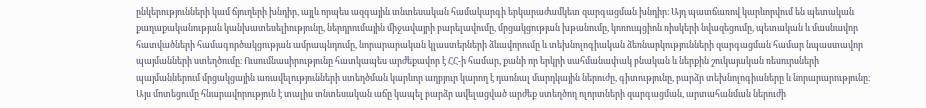ընկերությունների կամ ճյուղերի խնդիր, այլև որպես ազգային տնտեսական համակարգի երկարաժամկետ զարգացման խնդիր։ Այդ պատճառով կարևորվում են պետական քաղաքականության կանխատեսելիությունը, ներդրումային միջավայրի բարելավումը, մրցակցության խթանումը, կոռուպցիոն ռիսկերի նվազեցումը, պետական և մասնավոր հատվածների համագործակցության ամրապնդումը, նորարարական կլաստերների ձևավորումը և տեխնոլոգիական ձեռնարկությունների զարգացման համար նպաստավոր պայմանների ստեղծումը։ Ուսումնասիրությունը հատկապես արժեքավոր է ՀՀ-ի համար, քանի որ երկրի սահմանափակ բնական և ներքին շուկայական ռեսուրսների պայմաններում մրցակցային առավելությունների ստեղծման կարևոր աղբյուր կարող է դառնալ մարդկային ներուժը, գիտությունը, բարձր տեխնոլոգիաները և նորարարությունը։ Այս մոտեցումը հնարավորություն է տալիս տնտեսական աճը կապել բարձր ավելացված արժեք ստեղծող ոլորտների զարգացման, արտահանման ներուժի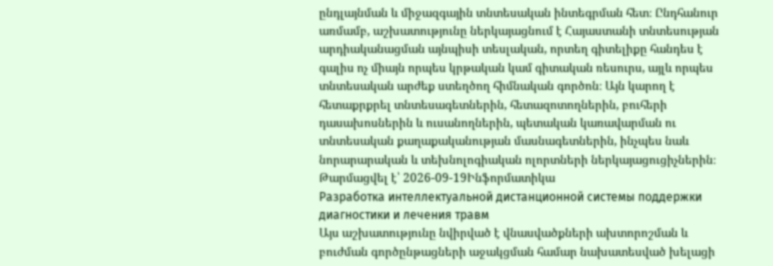ընդլայնման և միջազգային տնտեսական ինտեգրման հետ։ Ընդհանուր առմամբ, աշխատությունը ներկայացնում է Հայաստանի տնտեսության արդիականացման այնպիսի տեսլական, որտեղ գիտելիքը հանդես է գալիս ոչ միայն որպես կրթական կամ գիտական ռեսուրս, այլև որպես տնտեսական արժեք ստեղծող հիմնական գործոն։ Այն կարող է հետաքրքրել տնտեսագետներին, հետազոտողներին, բուհերի դասախոսներին և ուսանողներին, պետական կառավարման ու տնտեսական քաղաքականության մասնագետներին, ինչպես նաև նորարարական և տեխնոլոգիական ոլորտների ներկայացուցիչներին։
Թարմացվել է՝ 2026-09-19Ինֆորմատիկա
Разработка интеллектуальной дистанционной системы поддержки диагностики и лечения травм
Այս աշխատությունը նվիրված է վնասվածքների ախտորոշման և բուժման գործընթացների աջակցման համար նախատեսված խելացի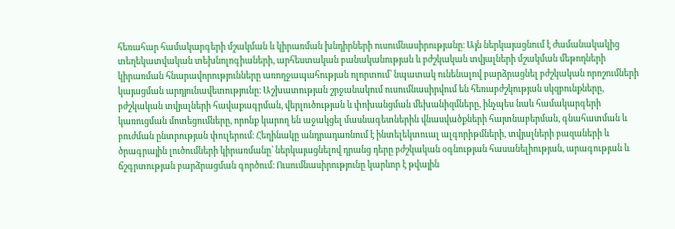հեռահար համակարգերի մշակման և կիրառման խնդիրների ուսումնասիրությանը։ Այն ներկայացնում է ժամանակակից տեղեկատվական տեխնոլոգիաների, արհեստական բանականության և բժշկական տվյալների մշակման մեթոդների կիրառման հնարավորությունները առողջապահության ոլորտում՝ նպատակ ունենալով բարձրացնել բժշկական որոշումների կայացման արդյունավետությունը։ Աշխատության շրջանակում ուսումնասիրվում են հեռաբժշկության սկզբունքները, բժշկական տվյալների հավաքագրման, վերլուծության և փոխանցման մեխանիզմները, ինչպես նաև համակարգերի կառուցման մոտեցումները, որոնք կարող են աջակցել մասնագետներին վնասվածքների հայտնաբերման, գնահատման և բուժման ընտրության փուլերում։ Հեղինակը անդրադառնում է ինտելեկտուալ ալգորիթմների, տվյալների բազաների և ծրագրային լուծումների կիրառմանը՝ ներկայացնելով դրանց դերը բժշկական օգնության հասանելիության, արագության և ճշգրտության բարձրացման գործում։ Ուսումնասիրությունը կարևոր է թվային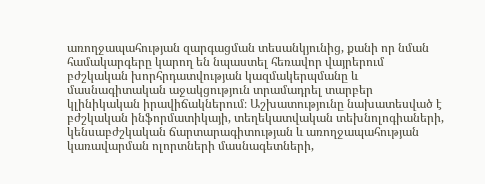առողջապահության զարգացման տեսանկյունից, քանի որ նման համակարգերը կարող են նպաստել հեռավոր վայրերում բժշկական խորհրդատվության կազմակերպմանը և մասնագիտական աջակցություն տրամադրել տարբեր կլինիկական իրավիճակներում։ Աշխատությունը նախատեսված է բժշկական ինֆորմատիկայի, տեղեկատվական տեխնոլոգիաների, կենսաբժշկական ճարտարագիտության և առողջապահության կառավարման ոլորտների մասնագետների,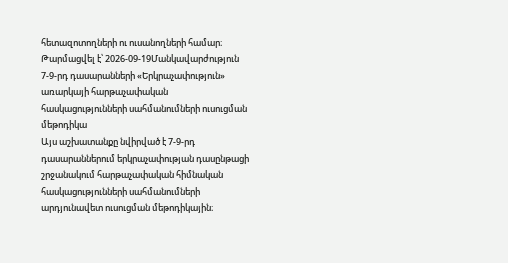հետազոտողների ու ուսանողների համար։
Թարմացվել է՝ 2026-09-19Մանկավարժություն
7-9-րդ դասարանների «Երկրաչափություն» առարկայի հարթաչափական հասկացությունների սահմանումների ուսուցման մեթոդիկա
Այս աշխատանքը նվիրված է 7-9-րդ դասարաններում երկրաչափության դասընթացի շրջանակում հարթաչափական հիմնական հասկացությունների սահմանումների արդյունավետ ուսուցման մեթոդիկային։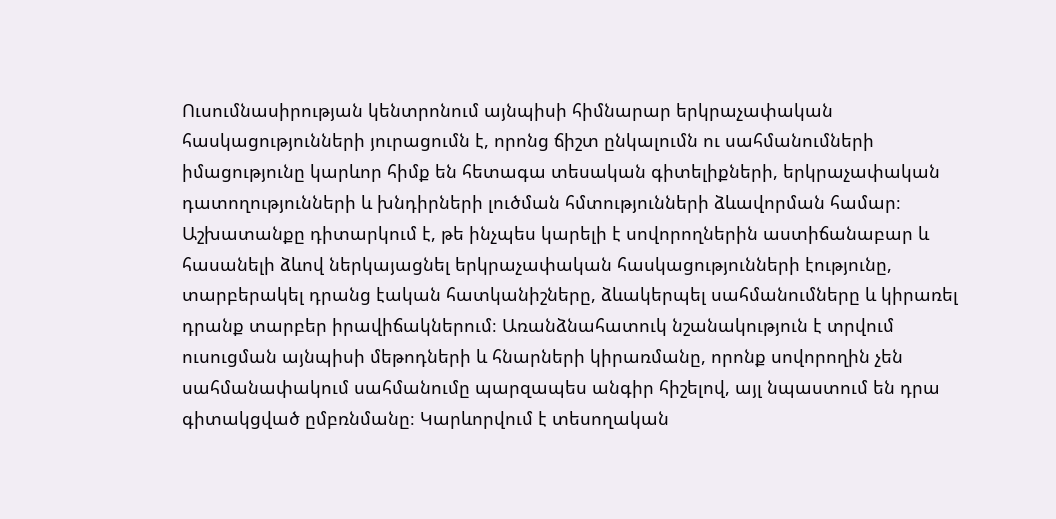Ուսումնասիրության կենտրոնում այնպիսի հիմնարար երկրաչափական հասկացությունների յուրացումն է, որոնց ճիշտ ընկալումն ու սահմանումների իմացությունը կարևոր հիմք են հետագա տեսական գիտելիքների, երկրաչափական դատողությունների և խնդիրների լուծման հմտությունների ձևավորման համար։ Աշխատանքը դիտարկում է, թե ինչպես կարելի է սովորողներին աստիճանաբար և հասանելի ձևով ներկայացնել երկրաչափական հասկացությունների էությունը, տարբերակել դրանց էական հատկանիշները, ձևակերպել սահմանումները և կիրառել դրանք տարբեր իրավիճակներում։ Առանձնահատուկ նշանակություն է տրվում ուսուցման այնպիսի մեթոդների և հնարների կիրառմանը, որոնք սովորողին չեն սահմանափակում սահմանումը պարզապես անգիր հիշելով, այլ նպաստում են դրա գիտակցված ըմբռնմանը։ Կարևորվում է տեսողական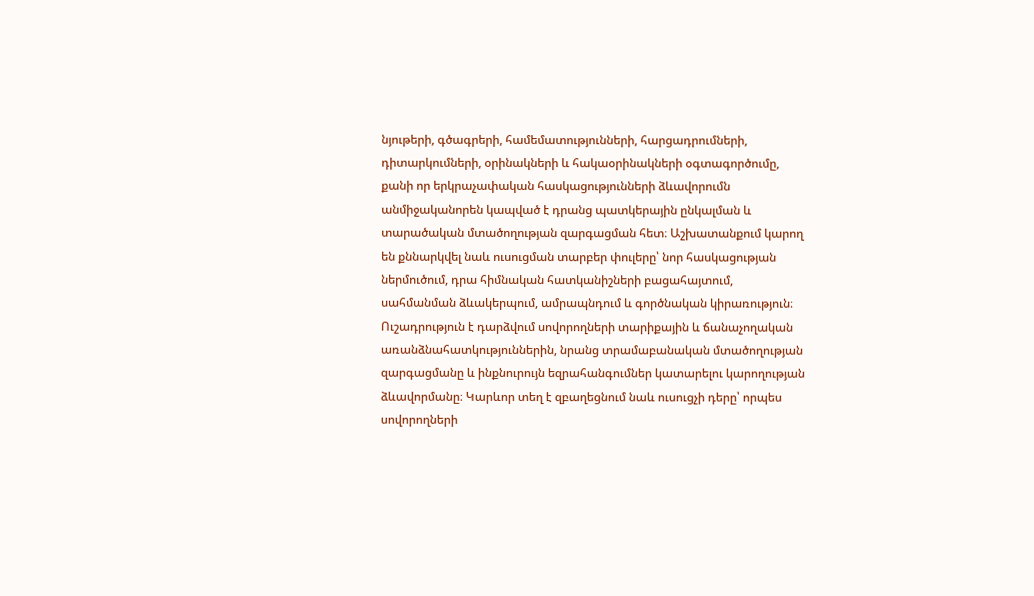նյութերի, գծագրերի, համեմատությունների, հարցադրումների, դիտարկումների, օրինակների և հակաօրինակների օգտագործումը, քանի որ երկրաչափական հասկացությունների ձևավորումն անմիջականորեն կապված է դրանց պատկերային ընկալման և տարածական մտածողության զարգացման հետ։ Աշխատանքում կարող են քննարկվել նաև ուսուցման տարբեր փուլերը՝ նոր հասկացության ներմուծում, դրա հիմնական հատկանիշների բացահայտում, սահմանման ձևակերպում, ամրապնդում և գործնական կիրառություն։ Ուշադրություն է դարձվում սովորողների տարիքային և ճանաչողական առանձնահատկություններին, նրանց տրամաբանական մտածողության զարգացմանը և ինքնուրույն եզրահանգումներ կատարելու կարողության ձևավորմանը։ Կարևոր տեղ է զբաղեցնում նաև ուսուցչի դերը՝ որպես սովորողների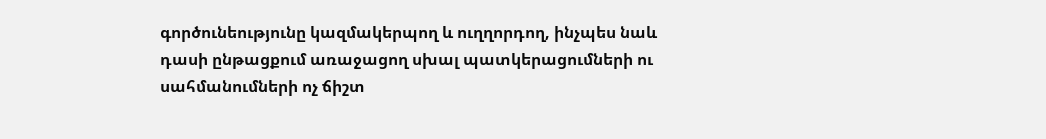գործունեությունը կազմակերպող և ուղղորդող, ինչպես նաև դասի ընթացքում առաջացող սխալ պատկերացումների ու սահմանումների ոչ ճիշտ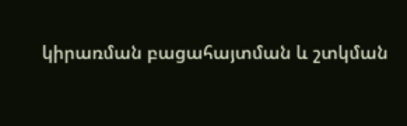կիրառման բացահայտման և շտկման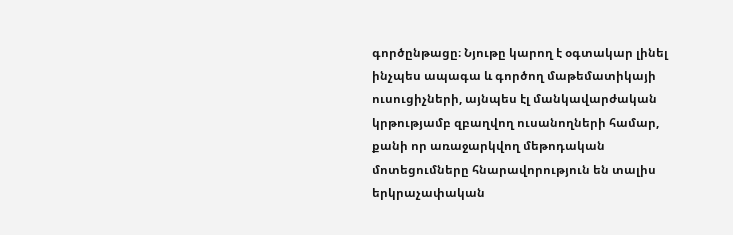գործընթացը։ Նյութը կարող է օգտակար լինել ինչպես ապագա և գործող մաթեմատիկայի ուսուցիչների, այնպես էլ մանկավարժական կրթությամբ զբաղվող ուսանողների համար, քանի որ առաջարկվող մեթոդական մոտեցումները հնարավորություն են տալիս երկրաչափական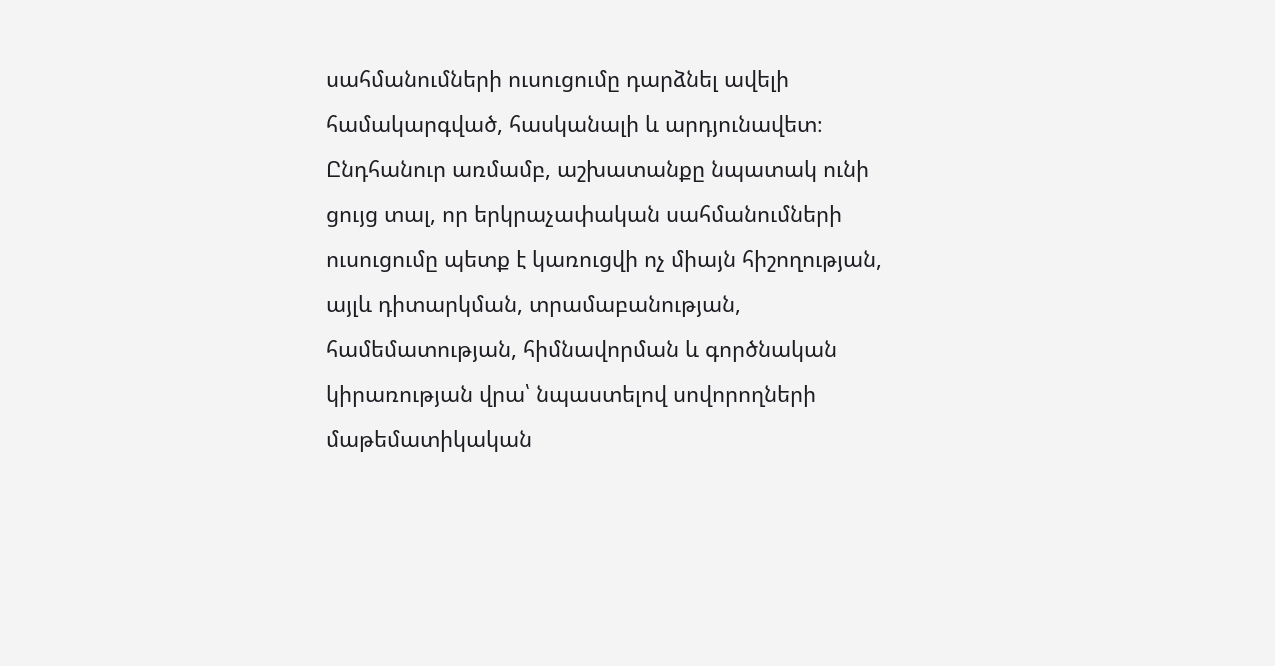սահմանումների ուսուցումը դարձնել ավելի համակարգված, հասկանալի և արդյունավետ։ Ընդհանուր առմամբ, աշխատանքը նպատակ ունի ցույց տալ, որ երկրաչափական սահմանումների ուսուցումը պետք է կառուցվի ոչ միայն հիշողության, այլև դիտարկման, տրամաբանության, համեմատության, հիմնավորման և գործնական կիրառության վրա՝ նպաստելով սովորողների մաթեմատիկական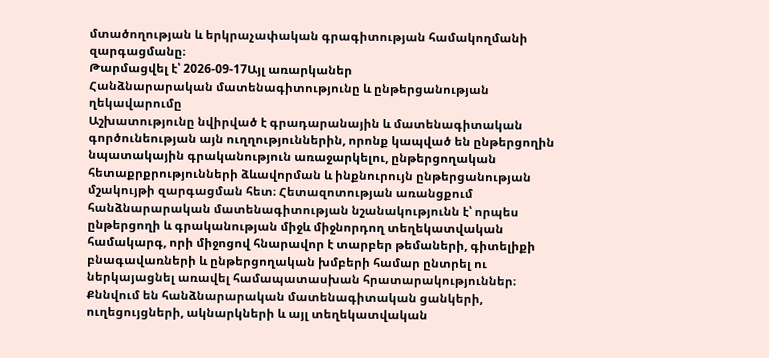մտածողության և երկրաչափական գրագիտության համակողմանի զարգացմանը։
Թարմացվել է՝ 2026-09-17Այլ առարկաներ
Հանձնարարական մատենագիտությունը և ընթերցանության ղեկավարումը
Աշխատությունը նվիրված է գրադարանային և մատենագիտական գործունեության այն ուղղություններին, որոնք կապված են ընթերցողին նպատակային գրականություն առաջարկելու, ընթերցողական հետաքրքրությունների ձևավորման և ինքնուրույն ընթերցանության մշակույթի զարգացման հետ։ Հետազոտության առանցքում հանձնարարական մատենագիտության նշանակությունն է՝ որպես ընթերցողի և գրականության միջև միջնորդող տեղեկատվական համակարգ, որի միջոցով հնարավոր է տարբեր թեմաների, գիտելիքի բնագավառների և ընթերցողական խմբերի համար ընտրել ու ներկայացնել առավել համապատասխան հրատարակություններ։ Քննվում են հանձնարարական մատենագիտական ցանկերի, ուղեցույցների, ակնարկների և այլ տեղեկատվական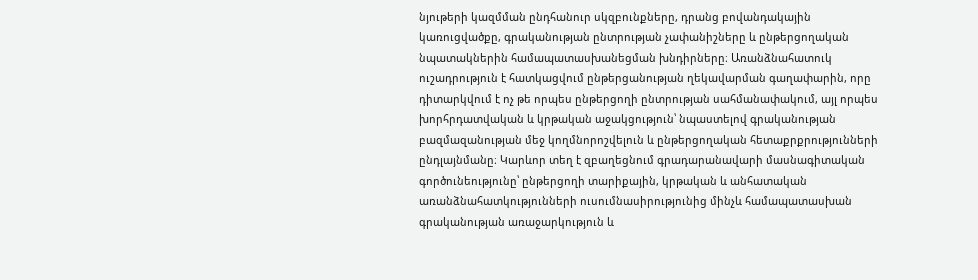նյութերի կազմման ընդհանուր սկզբունքները, դրանց բովանդակային կառուցվածքը, գրականության ընտրության չափանիշները և ընթերցողական նպատակներին համապատասխանեցման խնդիրները։ Առանձնահատուկ ուշադրություն է հատկացվում ընթերցանության ղեկավարման գաղափարին, որը դիտարկվում է ոչ թե որպես ընթերցողի ընտրության սահմանափակում, այլ որպես խորհրդատվական և կրթական աջակցություն՝ նպաստելով գրականության բազմազանության մեջ կողմնորոշվելուն և ընթերցողական հետաքրքրությունների ընդլայնմանը։ Կարևոր տեղ է զբաղեցնում գրադարանավարի մասնագիտական գործունեությունը՝ ընթերցողի տարիքային, կրթական և անհատական առանձնահատկությունների ուսումնասիրությունից մինչև համապատասխան գրականության առաջարկություն և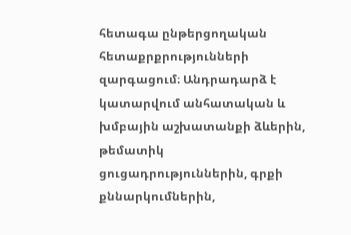հետագա ընթերցողական հետաքրքրությունների զարգացում։ Անդրադարձ է կատարվում անհատական և խմբային աշխատանքի ձևերին, թեմատիկ ցուցադրություններին, գրքի քննարկումներին,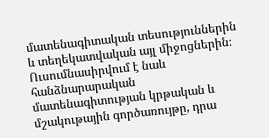մատենագիտական տեսություններին և տեղեկատվական այլ միջոցներին։ Ուսումնասիրվում է նաև հանձնարարական մատենագիտության կրթական և մշակութային գործառույթը, դրա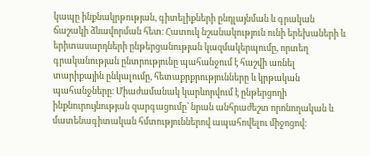կապը ինքնակրթության, գիտելիքների ընդլայնման և գրական ճաշակի ձևավորման հետ։ Հատուկ նշանակություն ունի երեխաների և երիտասարդների ընթերցանության կազմակերպումը, որտեղ գրականության ընտրությունը պահանջում է հաշվի առնել տարիքային ընկալումը, հետաքրքրությունները և կրթական պահանջները։ Միաժամանակ կարևորվում է ընթերցողի ինքնուրույնության զարգացումը՝ նրան անհրաժեշտ որոնողական և մատենագիտական հմտություններով ապահովելու միջոցով։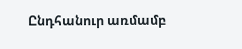Ընդհանուր առմամբ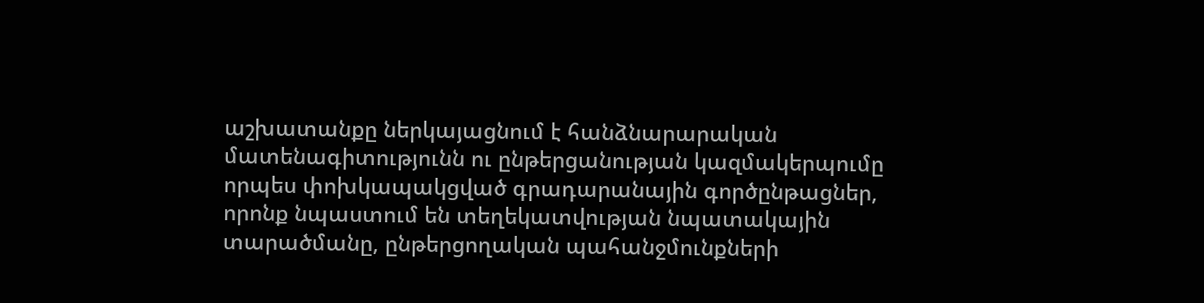աշխատանքը ներկայացնում է հանձնարարական մատենագիտությունն ու ընթերցանության կազմակերպումը որպես փոխկապակցված գրադարանային գործընթացներ, որոնք նպաստում են տեղեկատվության նպատակային տարածմանը, ընթերցողական պահանջմունքների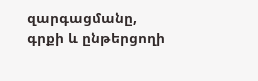զարգացմանը, գրքի և ընթերցողի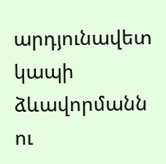արդյունավետ կապի ձևավորմանն ու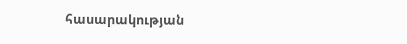հասարակության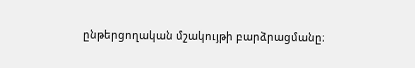ընթերցողական մշակույթի բարձրացմանը։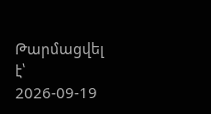Թարմացվել է՝ 2026-09-19